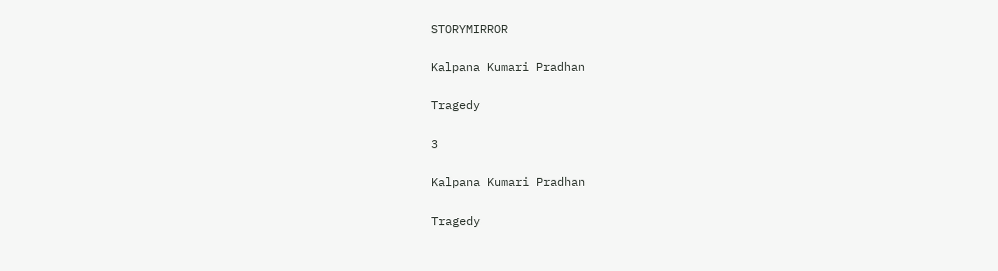STORYMIRROR

Kalpana Kumari Pradhan

Tragedy

3

Kalpana Kumari Pradhan

Tragedy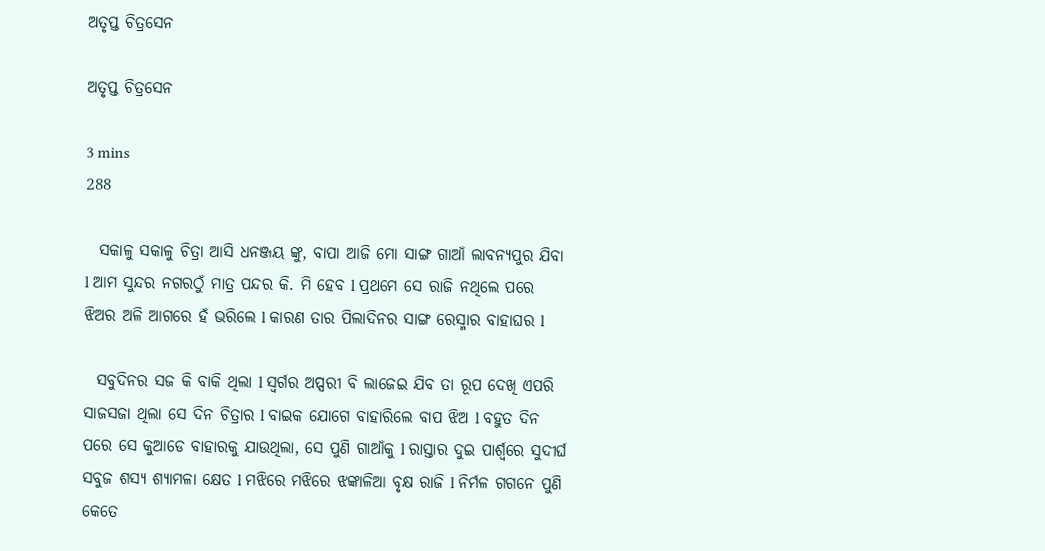ଅତୃପ୍ତ ଚିତ୍ରସେନ

ଅତୃପ୍ତ ଚିତ୍ରସେନ

3 mins
288

  ସକାଳୁ ସକାଳୁ ଚିତ୍ରା ଆସି ଧନଞ୍ଜୟ ଙ୍କୁ, ବାପା ଆଜି ମୋ ସାଙ୍ଗ ଗାଆଁ ଲାବନ୍ୟପୁର ଯିବା l ଆମ ସୁନ୍ଦର ନଗରଠୁଁ ମାତ୍ର ପନ୍ଦର କି. ମି ହେବ l ପ୍ରଥମେ ସେ ରାଜି ନଥିଲେ ପରେ ଝିଅର ଅଳି ଆଗରେ ହଁ ଭରିଲେ l କାରଣ ତାର ପିଲାଦିନର ସାଙ୍ଗ ରେସ୍ମାର ବାହାଘର l

  ସବୁଦିନର ସଜ କି ବାକି ଥିଲା l ସ୍ୱର୍ଗର ଅପ୍ସରୀ ବି ଲାଜେଇ ଯିବ ତା ରୂପ ଦେଖି ଏପରି ସାଜସଜା ଥିଲା ସେ ଦିନ ଚିତ୍ରାର l ବାଇକ ଯୋଗେ ବାହାରିଲେ ବାପ ଝିଅ l ବହୁତ ଦିନ ପରେ ସେ କୁଆଡେ ବାହାରକୁ ଯାଉଥିଲା, ସେ ପୁଣି ଗାଆଁକୁ l ରାସ୍ତାର ଦୁଇ ପାର୍ଶ୍ଵରେ ସୁଦୀର୍ଘ ସବୁଜ ଶସ୍ୟ ଶ୍ୟାମଳା କ୍ଷେତ l ମଝିରେ ମଝିରେ ଝଙ୍କାଳିଆ ବୃକ୍ଷ ରାଜି l ନିର୍ମଳ ଗଗନେ ପୁଣି କେତେ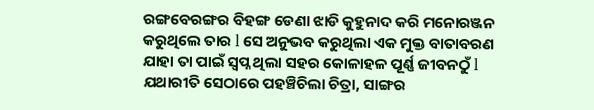ରଙ୍ଗବେରଙ୍ଗର ବିହଙ୍ଗ ଡେଣା ଝାଡି କୁହୁନାଦ କରି ମନୋରଞ୍ଜନ କରୁଥିଲେ ତାର l ସେ ଅନୁଭବ କରୁଥିଲା ଏକ ମୁକ୍ତ ବାତାବରଣ ଯାହା ତା ପାଇଁ ସ୍ବପ୍ନ ଥିଲା ସହର କୋଳାହଳ ପୂର୍ଣ୍ଣ ଜୀବନଠୁଁ l ଯଥାରୀତି ସେଠାରେ ପହଞ୍ଚିଚିଲା ଚିତ୍ରା, ସାଙ୍ଗର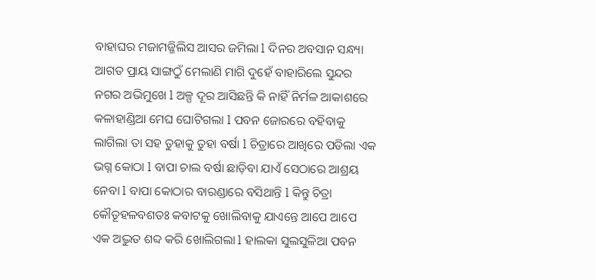ବାହାଘର ମଜାମଜ୍ଜିଲିସ ଆସର ଜମିଲା l ଦିନର ଅବସାନ ସନ୍ଧ୍ୟା ଆଗତ ପ୍ରାୟ ସାଙ୍ଗଠୁଁ ମେଲାଣି ମାଗି ଦୁହେଁ ବାହାରିଲେ ସୁନ୍ଦର ନଗର ଅଭିମୁଖେ l ଅଳ୍ପ ଦୂର ଆସିଛନ୍ତି କି ନାହିଁ ନିର୍ମଳ ଆକାଶରେ କଳାହାଣ୍ଡିଆ ମେଘ ଘୋଟିଗଲା l ପବନ ଜୋରରେ ବହିବାକୁ ଲାଗିଲା ତା ସହ ତୁହାକୁ ତୁହା ବର୍ଷା l ଚିତ୍ରାରେ ଆଖିରେ ପଡିଲା ଏକ ଭଗ୍ନ କୋଠା l ବାପା ଚାଲ ବର୍ଷା ଛାଡ଼ିବା ଯାଏଁ ସେଠାରେ ଆଶ୍ରୟ ନେବା l ବାପା କୋଠାର ବାରଣ୍ଡାରେ ବସିଥାନ୍ତି l କିନ୍ତୁ ଚିତ୍ରା କୌତୂହଳବଶତଃ କବାଟକୁ ଖୋଲିବାକୁ ଯାଏନ୍ତେ ଆପେ ଆପେ ଏକ ଅଦ୍ଭୁତ ଶବ୍ଦ କରି ଖୋଲିଗଲା l ହାଲକା ସୁଲସୁଳିଆ ପବନ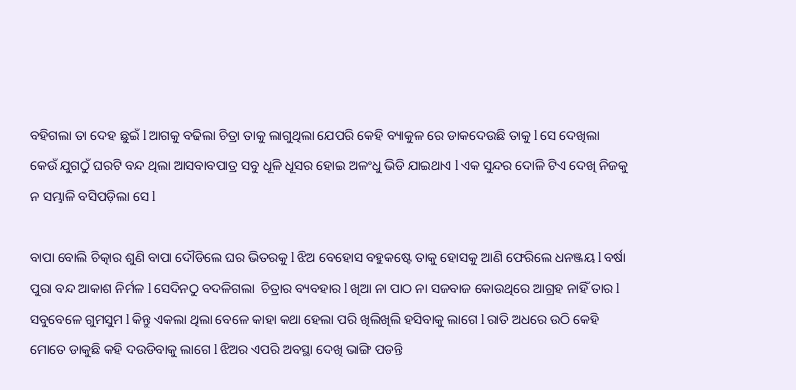ବହିଗଲା ତା ଦେହ ଛୁଇଁ l ଆଗକୁ ବଢିଲା ଚିତ୍ରା ତାକୁ ଲାଗୁଥିଲା ଯେପରି କେହି ବ୍ୟାକୁଳ ରେ ଡାକଦେଉଛି ତାକୁ l ସେ ଦେଖିଲା କେଉଁ ଯୁଗଠୁଁ ଘରଟି ବନ୍ଦ ଥିଲା ଆସବାବପାତ୍ର ସବୁ ଧୂଳି ଧୂସର ହୋଇ ଅଳଂଧୁ ଭିଡି ଯାଇଥାଏ l ଏକ ସୁନ୍ଦର ଦୋଳି ଟିଏ ଦେଖି ନିଜକୁ ନ ସମ୍ଭାଳି ବସିପଡ଼ିଲା ସେ l

ବାପା ବୋଲି ଚିତ୍କାର ଶୁଣି ବାପା ଦୌଡିଲେ ଘର ଭିତରକୁ l ଝିଅ ବେହୋସ ବହୁକଷ୍ଟେ ତାକୁ ହୋସକୁ ଆଣି ଫେରିଲେ ଧନଞ୍ଜୟ l ବର୍ଷା ପୁରା ବନ୍ଦ ଆକାଶ ନିର୍ମଳ l ସେଦିନଠୁ ବଦଳିଗଲା  ଚିତ୍ରାର ବ୍ୟବହାର l ଖିଆ ନା ପାଠ ନା ସଜବାଜ କୋଉଥିରେ ଆଗ୍ରହ ନାହିଁ ତାର l ସବୁବେଳେ ଗୁମସୁମ l କିନ୍ତୁ ଏକଲା ଥିଲା ବେଳେ କାହା କଥା ହେଲା ପରି ଖିଲିଖିଲି ହସିବାକୁ ଲାଗେ l ରାତି ଅଧରେ ଉଠି କେହି ମୋତେ ଡାକୁଛି କହି ଦଉଡିବାକୁ ଲାଗେ l ଝିଅର ଏପରି ଅବସ୍ଥା ଦେଖି ଭାଙ୍ଗି ପଡନ୍ତି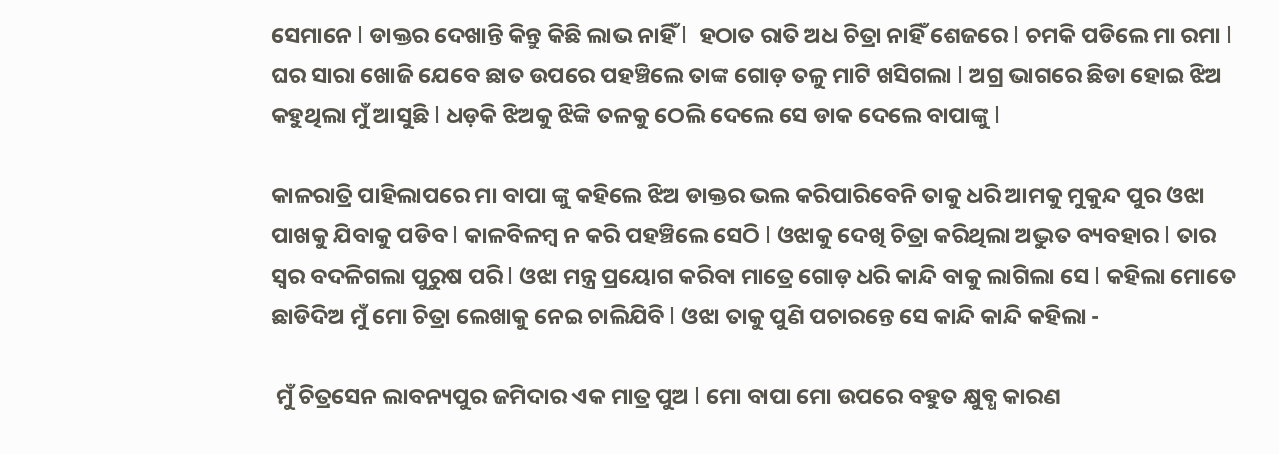ସେମାନେ l ଡାକ୍ତର ଦେଖାନ୍ତି କିନ୍ତୁ କିଛି ଲାଭ ନାହିଁ l  ହଠାତ ରାତି ଅଧ ଚିତ୍ରା ନାହିଁ ଶେଜରେ l ଚମକି ପଡିଲେ ମା ରମା l ଘର ସାରା ଖୋଜି ଯେବେ ଛାତ ଉପରେ ପହଞ୍ଚିଲେ ତାଙ୍କ ଗୋଡ଼ ତଳୁ ମାଟି ଖସିଗଲା l ଅଗ୍ର ଭାଗରେ ଛିଡା ହୋଇ ଝିଅ କହୁଥିଲା ମୁଁ ଆସୁଛି l ଧଡ଼କି ଝିଅକୁ ଝିଙ୍କି ତଳକୁ ଠେଲି ଦେଲେ ସେ ଡାକ ଦେଲେ ବାପାଙ୍କୁ l

କାଳରାତ୍ରି ପାହିଲାପରେ ମା ବାପା ଙ୍କୁ କହିଲେ ଝିଅ ଡାକ୍ତର ଭଲ କରିପାରିବେନି ତାକୁ ଧରି ଆମକୁ ମୁକୁନ୍ଦ ପୁର ଓଝା ପାଖକୁ ଯିବାକୁ ପଡିବ l କାଳବିଳମ୍ବ ନ କରି ପହଞ୍ଚିଲେ ସେଠି l ଓଝାକୁ ଦେଖି ଚିତ୍ରା କରିଥିଲା ଅଦ୍ଭୁତ ବ୍ୟବହାର l ତାର ସ୍ୱର ବଦଳିଗଲା ପୁରୁଷ ପରି l ଓଝା ମନ୍ତ୍ର ପ୍ରୟୋଗ କରିବା ମାତ୍ରେ ଗୋଡ଼ ଧରି କାନ୍ଦି ବାକୁ ଲାଗିଲା ସେ l କହିଲା ମୋତେ ଛାଡିଦିଅ ମୁଁ ମୋ ଚିତ୍ରା ଲେଖାକୁ ନେଇ ଚାଲିଯିବି l ଓଝା ତାକୁ ପୁଣି ପଚାରନ୍ତେ ସେ କାନ୍ଦି କାନ୍ଦି କହିଲା -

 ମୁଁ ଚିତ୍ରସେନ ଲାବନ୍ୟପୁର ଜମିଦାର ଏକ ମାତ୍ର ପୁଅ l ମୋ ବାପା ମୋ ଉପରେ ବହୁତ କ୍ଷୁବ୍ଧ କାରଣ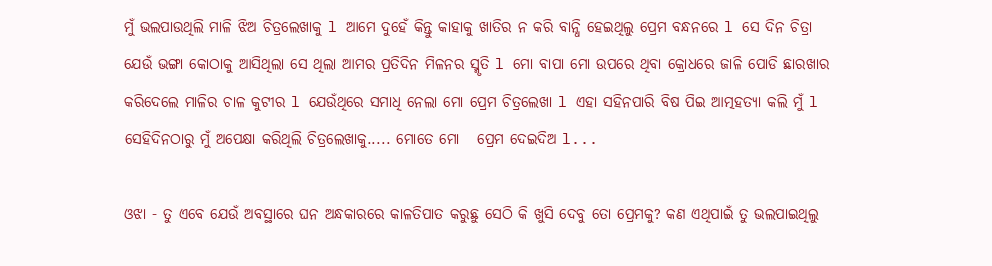ମୁଁ ଭଲପାଉଥିଲି ମାଳି ଝିଅ ଚିତ୍ରଲେଖାକୁ l ଆମେ ଦୁହେଁ କିନ୍ତୁ କାହାକୁ ଖାତିର ନ କରି ବାନ୍ଧି ହେଇଥିଲୁ ପ୍ରେମ ବନ୍ଧନରେ l ସେ ଦିନ ଚିତ୍ରା ଯେଉଁ ଭଙ୍ଗା କୋଠାକୁ ଆସିଥିଲା ସେ ଥିଲା ଆମର ପ୍ରତିଦିନ ମିଳନର ସ୍ମୃତି l ମୋ ବାପା ମୋ ଉପରେ ଥିବା କ୍ରୋଧରେ ଜାଳି ପୋଡି ଛାରଖାର କରିଦେଲେ ମାଳିର ଚାଳ କୁଟୀର l ଯେଉଁଥିରେ ସମାଧି ନେଲା ମୋ ପ୍ରେମ ଚିତ୍ରଲେଖା l ଏହା ସହିନପାରି ବିଷ ପିଇ ଆତ୍ମହତ୍ୟା କଲି ମୁଁ l ସେହିଦିନଠାରୁ ମୁଁ ଅପେକ୍ଷା କରିଥିଲି ଚିତ୍ରଲେଖାକୁ..... ମୋତେ ମୋ   ପ୍ରେମ ଦେଇଦିଅ l...

ଓଝା - ତୁ ଏବେ ଯେଉଁ ଅବସ୍ଥାରେ ଘନ ଅନ୍ଧକାରରେ କାଳତିପାତ କରୁଛୁ ସେଠି କି ଖୁସି ଦେବୁ ତୋ ପ୍ରେମକୁ? କଣ ଏଥିପାଇଁ ତୁ ଭଲପାଇଥିଲୁ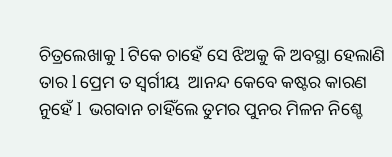ଚିତ୍ରଲେଖାକୁ l ଟିକେ ଚାହେଁ ସେ ଝିଅକୁ କି ଅବସ୍ଥା ହେଲାଣି ତାର l ପ୍ରେମ ତ ସ୍ୱର୍ଗୀୟ  ଆନନ୍ଦ କେବେ କଷ୍ଟର କାରଣ ନୁହେଁ l  ଭଗବାନ ଚାହିଁଲେ ତୁମର ପୁନର ମିଳନ ନିଶ୍ଚେ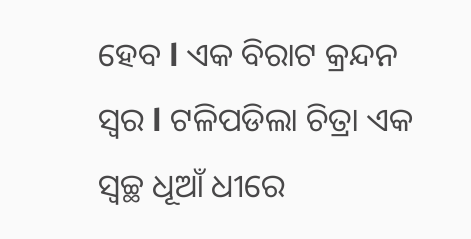ହେବ l ଏକ ବିରାଟ କ୍ରନ୍ଦନ ସ୍ୱର l ଟଳିପଡିଲା ଚିତ୍ରା ଏକ ସ୍ୱଚ୍ଛ ଧୂଆଁ ଧୀରେ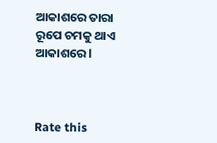ଆକାଶରେ ତାରା ରୂପେ ଚମକୁ ଥାଏ ଆକାଶରେ l



Rate this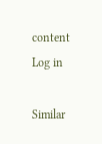content
Log in

Similar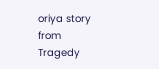oriya story from Tragedy